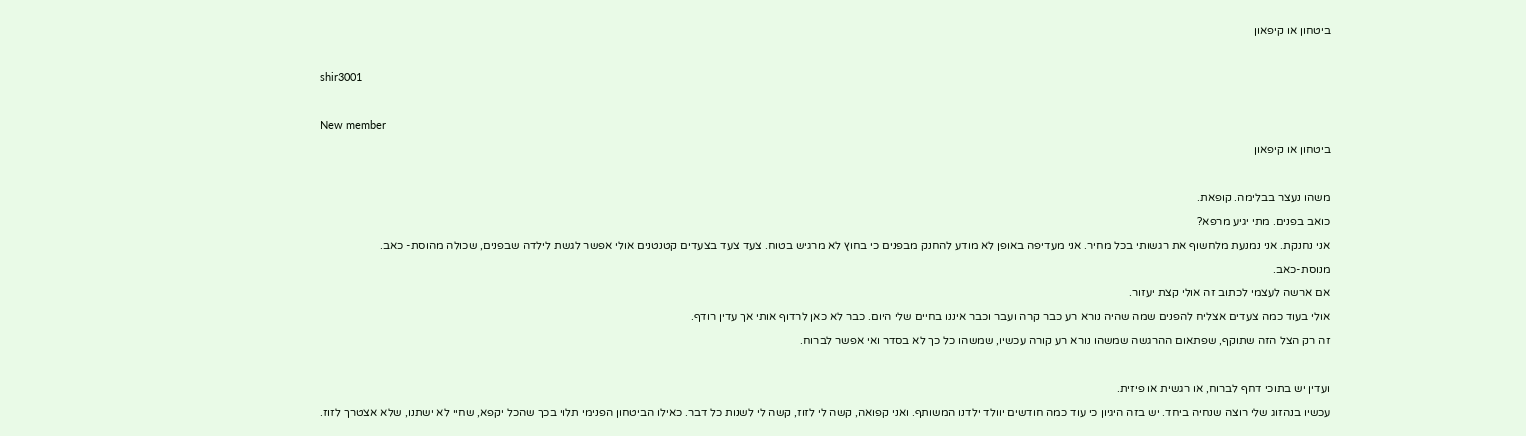ביטחון או קיפאון

shir3001

New member
ביטחון או קיפאון

משהו נעצר בבלימה. קופאת.
כואב בפנים. מתי יגיע מרפא?
אני נחנקת. אני נמנעת מלחשוף את רגשותי בכל מחיר. אני מעדיפה באופן לא מודע להחנק מבפנים כי בחוץ לא מרגיש בטוח. צעד צעד בצעדים קטנטנים אולי אפשר לגשת לילדה שבפנים, שכולה מהוסת- כאב.
מנוסת-כאב.
אם ארשה לעצמי לכתוב זה אולי קצת יעזור.
אולי בעוד כמה צעדים אצליח להפנים שמה שהיה נורא רע כבר קרה ועבר וכבר איננו בחיים שלי היום. כבר לא כאן לרדוף אותי אך עדין רודף.
זה רק הצל הזה שתוקף, שפתאום ההרגשה שמשהו נורא רע קורה עכשיו, שמשהו כל כך לא בסדר ואי אפשר לברוח.

ועדין יש בתוכי דחף לברוח, או רגשית או פיזית.
עכשיו בנהזוג שלי רוצה שנחיה ביחד. יש בזה היגיון כי עוד כמה חודשים יוולד ילדנו המשותף. ואני קפואה, קשה לי לזוז, קשה לי לשנות כל דבר. כאילו הביטחון הפנימי תלוי בכך שהכל יקפא, שחיי לא ישתנו, שלא אצטרך לזוז.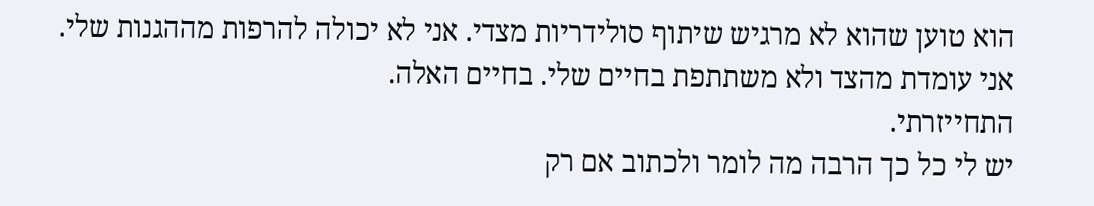הוא טוען שהוא לא מרגיש שיתוף סולידריות מצדי. אני לא יכולה להרפות מההגנות שלי.
אני עומדת מהצד ולא משתתפת בחיים שלי. בחיים האלה.
התחייזרתי.
יש לי כל כך הרבה מה לומר ולכתוב אם רק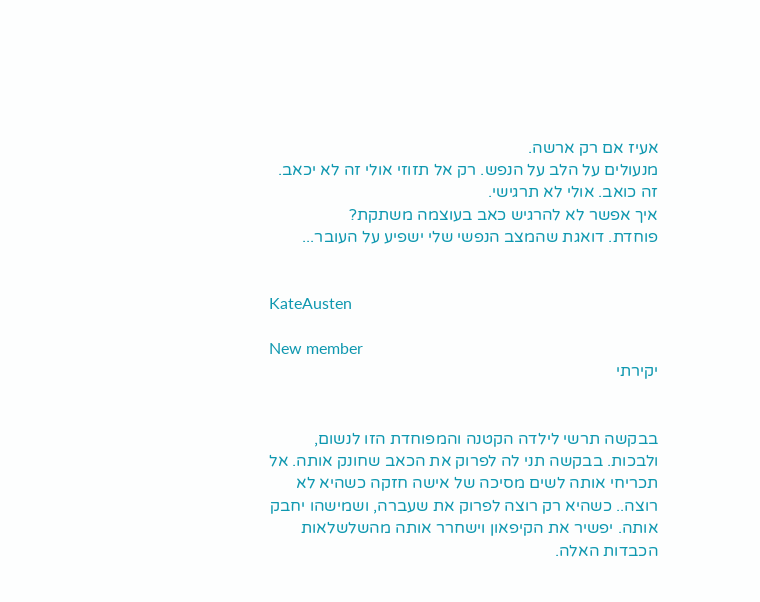אעיז אם רק ארשה.
מנעולים על הלב על הנפש. רק אל תזוזי אולי זה לא יכאב. זה כואב. אולי לא תרגישי.
איך אפשר לא להרגיש כאב בעוצמה משתקת?
פוחדת. דואגת שהמצב הנפשי שלי ישפיע על העובר...


KateAusten

New member
יקירתי


בבקשה תרשי לילדה הקטנה והמפוחדת הזו לנשום, ולבכות. בבקשה תני לה לפרוק את הכאב שחונק אותה. אל תכריחי אותה לשים מסיכה של אישה חזקה כשהיא לא רוצה.. כשהיא רק רוצה לפרוק את שעברה, ושמישהו יחבק אותה. יפשיר את הקיפאון וישחרר אותה מהשלשלאות הכבדות האלה.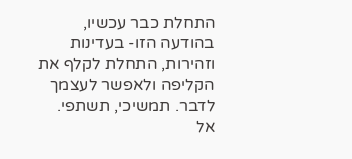התחלת כבר עכשיו, בהודעה הזו- בעדינות וזהירות, התחלת לקלף את הקליפה ולאפשר לעצמך לדבר. תמשיכי, תשתפי. אל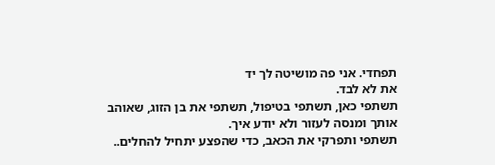תפחדי. אני פה מושיטה לך יד
את לא לבד.
תשתפי כאן, תשתפי בטיפול, תשתפי את בן הזוג, שאוהב אותך ומנסה לעזור ולא יודע איך.
תשתפי ותפרקי את הכאב, כדי שהפצע יתחיל להחלים..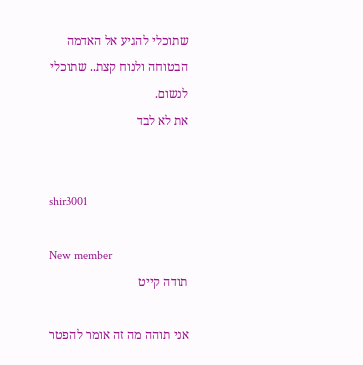שתוכלי להגיע אל האדמה הבטוחה ולנוח קצת.. שתוכלי לנשום.
את לא לבד


shir3001

New member
תודה קייט

אני תוהה מה זה אומר להפטר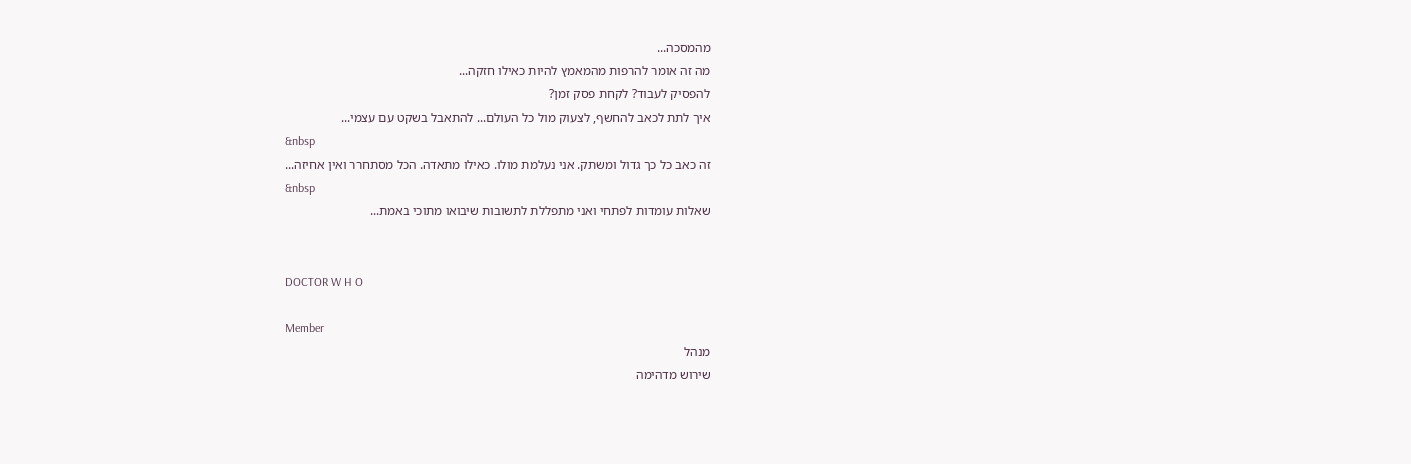מהמסכה...
מה זה אומר להרפות מהמאמץ להיות כאילו חזקה...
להפסיק לעבוד? לקחת פסק זמן?
איך לתת לכאב להחשף, לצעוק מול כל העולם... להתאבל בשקט עם עצמי...
&nbsp
זה כאב כל כך גדול ומשתק. אני נעלמת מולו. כאילו מתאדה. הכל מסתחרר ואין אחיזה...
&nbsp
שאלות עומדות לפתחי ואני מתפללת לתשובות שיבואו מתוכי באמת...


DOCTOR W H O

Member
מנהל
שירוש מדהימה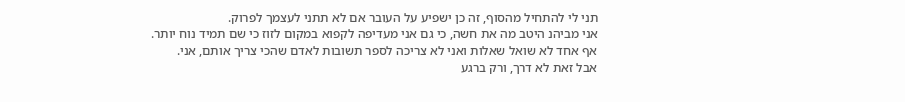תני לי להתחיל מהסוף, זה כן ישפיע על העובר אם לא תתני לעצמך לפרוק.
אני מביהנ היטב מה את חשה, כי גם אני מעדיפה לקפוא במקום לזוז כי שם תמיד נוח יותר.
אף אחד לא שואל שאלות ואני לא צריכה לספר תשובות לאדם שהכי צריך אותם, אני.
אבל זאת לא דרך, ורק ברגע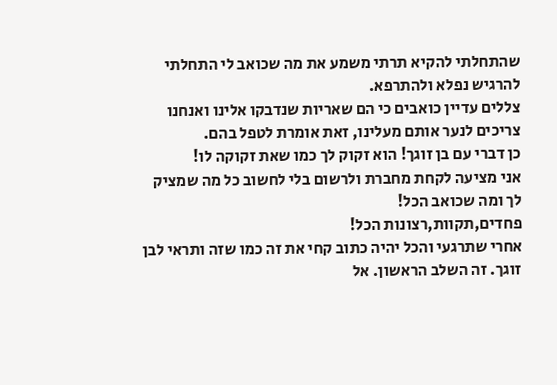שהתחלתי להקיא תרתי משמע את מה שכואב לי התחלתי להרגיש נפלא ולהתרפא.
צללים עדיין כואבים כי הם שאריות שנדבקו אלינו ואנחנו צריכים לנער אותם מעלינו, זאת אומרת לטפל בהם.
כן דברי עם בן זוגך! הוא זקוק לך כמו שאת זקוקה לו!
אני מציעה לקחת מחברת ולרשום בלי לחשוב כל מה שמציק לך ומה שכואב הכל!
פחדים,תקוות,רצונות הכל!
אחרי שתרגעי והכל יהיה כתוב קחי את זה כמו שזה ותראי לבן זוגך. זה השלב הראשון. אל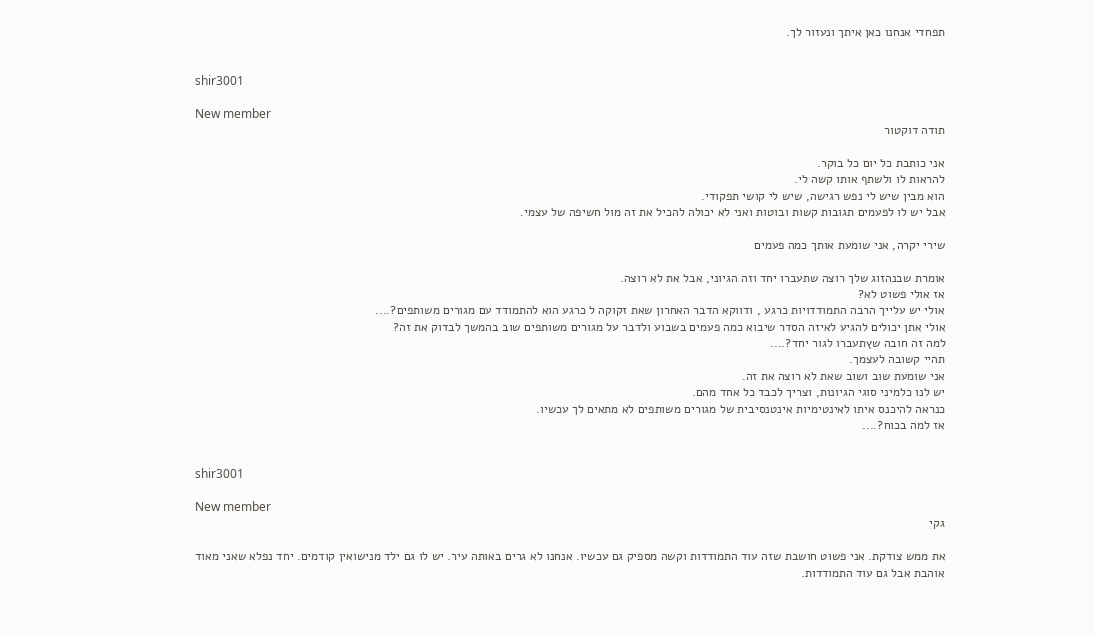תפחדי אנחנו כאן איתך ונעזור לך.


shir3001

New member
תודה דוקטור

אני כותבת כל יום כל בוקר.
להראות לו ולשתף אותו קשה לי.
הוא מבין שיש לי נפש רגישה, שיש לי קושי תפקודי.
אבל יש לו לפעמים תגובות קשות ובוטות ואני לא יכולה להכיל את זה מול חשיפה של עצמי.

שירי יקרה, אני שומעת אותך כמה פעמים

אומרת שבנהזוג שלך רוצה שתעברו יחד וזה הגיוני, אבל את לא רוצה.
אז אולי פשוט לא?
אולי יש עלייך הרבה התמודדויות כרגע , ודווקא הדבר האחרון שאת זקוקה ל כרגע הוא להתמודד עם מגורים משותפים?....
אולי אתן יכולים להגיע לאיזה הסדר שיבוא כמה פעמים בשבוע ולדבר על מגורים משותפים שוב בהמשך לבדוק את זה?
למה זה חובה שץתעברו לגור יחד?....
תהיי קשובה לעצמך.
אני שומעת שוב ושוב שאת לא רוצה את זה.
יש לנו כלמיני סוגי הגיונות, וצריך לכבד כל אחד מהם.
כנראה להיכנס איתו לאינטימיות אינטנסיבית של מגורים משותפים לא מתאים לך עכשיו.
אז למה בכוח?....


shir3001

New member
גקי

את ממש צודקת. אני פשוט חושבת שזה עוד התמודדות וקשה מספיק גם עכשיו. אנחנו לא גרים באותה עיר. יש לו גם ילד מנישואין קודמים. יחד נפלא שאני מאוד אוהבת אבל גם עוד התמודדות.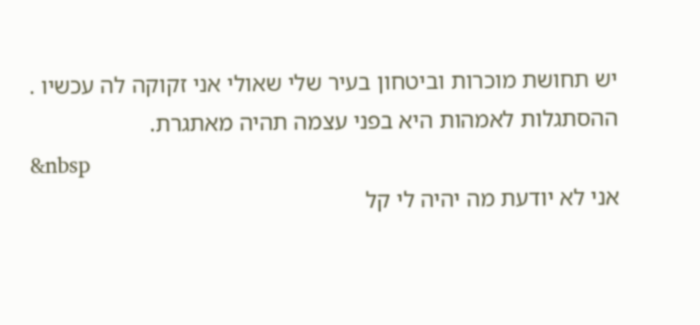יש תחושת מוכרות וביטחון בעיר שלי שאולי אני זקוקה לה עכשיו .
ההסתגלות לאמהות היא בפני עצמה תהיה מאתגרת.
&nbsp
אני לא יודעת מה יהיה לי קל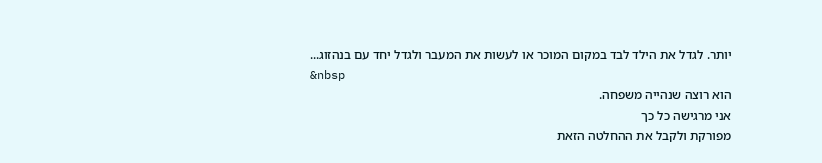יותר. לגדל את הילד לבד במקום המוכר או לעשות את המעבר ולגדל יחד עם בנהזוג...
&nbsp
הוא רוצה שנהייה משפחה.
אני מרגישה כל כך
מפורקת ולקבל את ההחלטה הזאת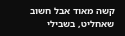קשה מאוד אבל חשוב שאחליט, בשבילי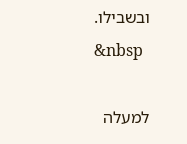ובשבילו.
&nbsp

למעלה